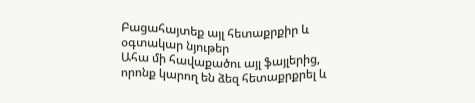Բացահայտեք այլ հետաքրքիր և օգտակար նյութեր
Ահա մի հավաքածու այլ ֆայլերից, որոնք կարող են ձեզ հետաքրքրել և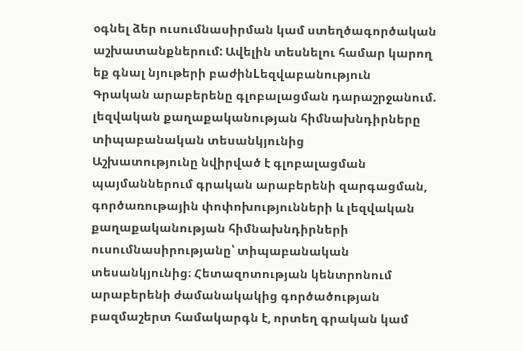օգնել ձեր ուսումնասիրման կամ ստեղծագործական աշխատանքներում: Ավելին տեսնելու համար կարող եք գնալ նյութերի բաժինLեզվաբանություն
Գրական արաբերենը գլոբալացման դարաշրջանում. լեզվական քաղաքականության հիմնախնդիրները տիպաբանական տեսանկյունից
Աշխատությունը նվիրված է գլոբալացման պայմաններում գրական արաբերենի զարգացման, գործառութային փոփոխությունների և լեզվական քաղաքականության հիմնախնդիրների ուսումնասիրությանը՝ տիպաբանական տեսանկյունից։ Հետազոտության կենտրոնում արաբերենի ժամանակակից գործածության բազմաշերտ համակարգն է, որտեղ գրական կամ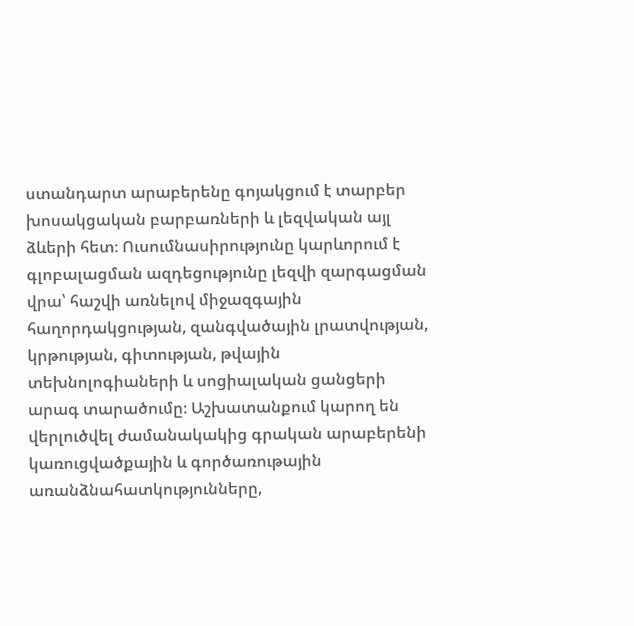ստանդարտ արաբերենը գոյակցում է տարբեր խոսակցական բարբառների և լեզվական այլ ձևերի հետ։ Ուսումնասիրությունը կարևորում է գլոբալացման ազդեցությունը լեզվի զարգացման վրա՝ հաշվի առնելով միջազգային հաղորդակցության, զանգվածային լրատվության, կրթության, գիտության, թվային տեխնոլոգիաների և սոցիալական ցանցերի արագ տարածումը։ Աշխատանքում կարող են վերլուծվել ժամանակակից գրական արաբերենի կառուցվածքային և գործառութային առանձնահատկությունները,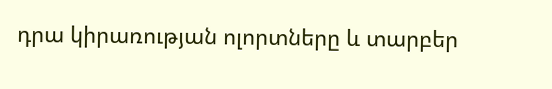դրա կիրառության ոլորտները և տարբեր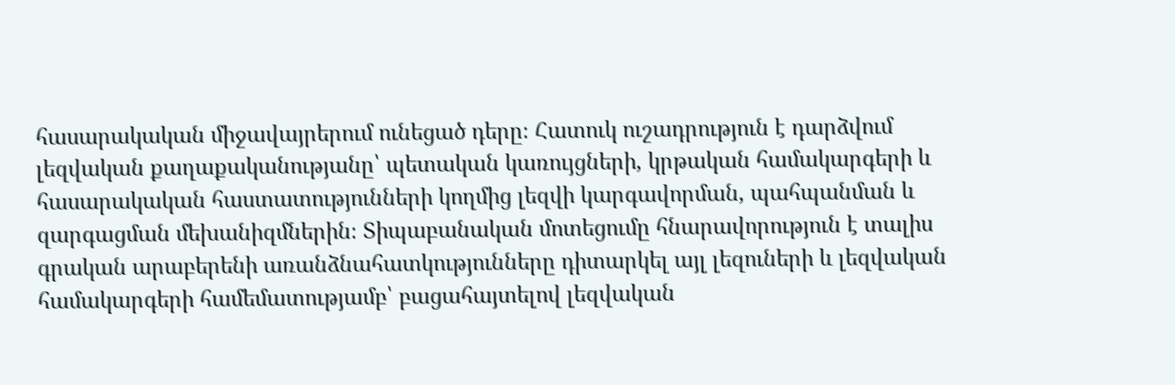հասարակական միջավայրերում ունեցած դերը։ Հատուկ ուշադրություն է դարձվում լեզվական քաղաքականությանը՝ պետական կառույցների, կրթական համակարգերի և հասարակական հաստատությունների կողմից լեզվի կարգավորման, պահպանման և զարգացման մեխանիզմներին։ Տիպաբանական մոտեցումը հնարավորություն է տալիս գրական արաբերենի առանձնահատկությունները դիտարկել այլ լեզուների և լեզվական համակարգերի համեմատությամբ՝ բացահայտելով լեզվական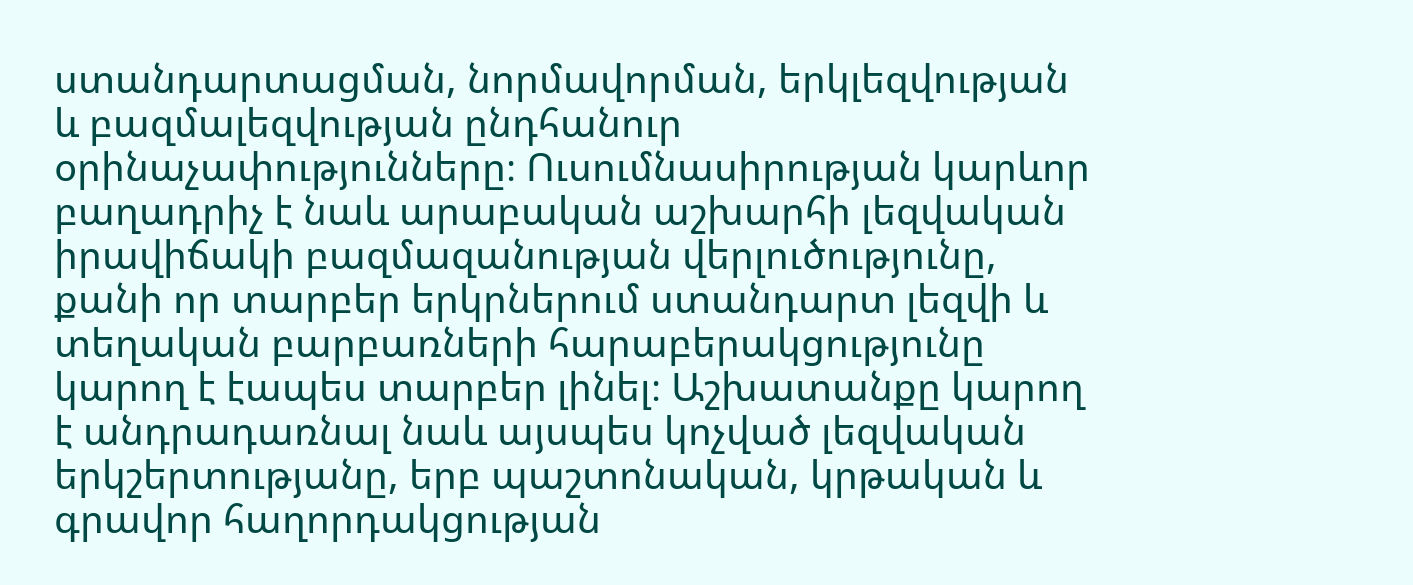ստանդարտացման, նորմավորման, երկլեզվության և բազմալեզվության ընդհանուր օրինաչափությունները։ Ուսումնասիրության կարևոր բաղադրիչ է նաև արաբական աշխարհի լեզվական իրավիճակի բազմազանության վերլուծությունը, քանի որ տարբեր երկրներում ստանդարտ լեզվի և տեղական բարբառների հարաբերակցությունը կարող է էապես տարբեր լինել։ Աշխատանքը կարող է անդրադառնալ նաև այսպես կոչված լեզվական երկշերտությանը, երբ պաշտոնական, կրթական և գրավոր հաղորդակցության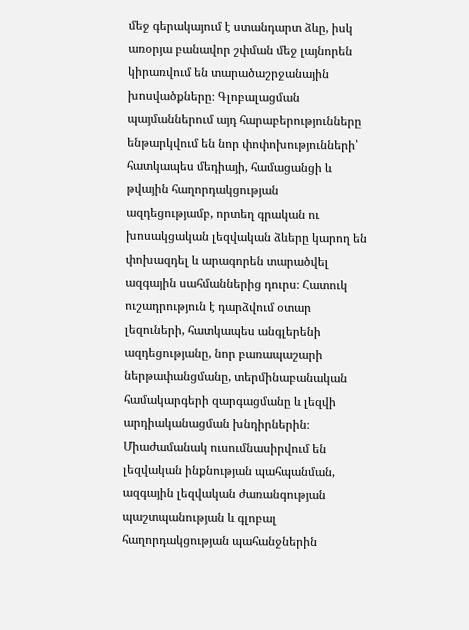մեջ գերակայում է ստանդարտ ձևը, իսկ առօրյա բանավոր շփման մեջ լայնորեն կիրառվում են տարածաշրջանային խոսվածքները։ Գլոբալացման պայմաններում այդ հարաբերությունները ենթարկվում են նոր փոփոխությունների՝ հատկապես մեդիայի, համացանցի և թվային հաղորդակցության ազդեցությամբ, որտեղ գրական ու խոսակցական լեզվական ձևերը կարող են փոխազդել և արագորեն տարածվել ազգային սահմաններից դուրս։ Հատուկ ուշադրություն է դարձվում օտար լեզուների, հատկապես անգլերենի ազդեցությանը, նոր բառապաշարի ներթափանցմանը, տերմինաբանական համակարգերի զարգացմանը և լեզվի արդիականացման խնդիրներին։ Միաժամանակ ուսումնասիրվում են լեզվական ինքնության պահպանման, ազգային լեզվական ժառանգության պաշտպանության և գլոբալ հաղորդակցության պահանջներին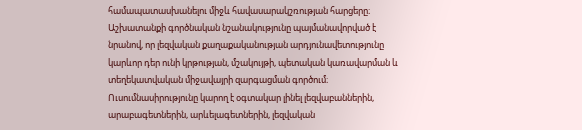համապատասխանելու միջև հավասարակշռության հարցերը։ Աշխատանքի գործնական նշանակությունը պայմանավորված է նրանով, որ լեզվական քաղաքականության արդյունավետությունը կարևոր դեր ունի կրթության, մշակույթի, պետական կառավարման և տեղեկատվական միջավայրի զարգացման գործում։ Ուսումնասիրությունը կարող է օգտակար լինել լեզվաբաններին, արաբագետներին, արևելագետներին, լեզվական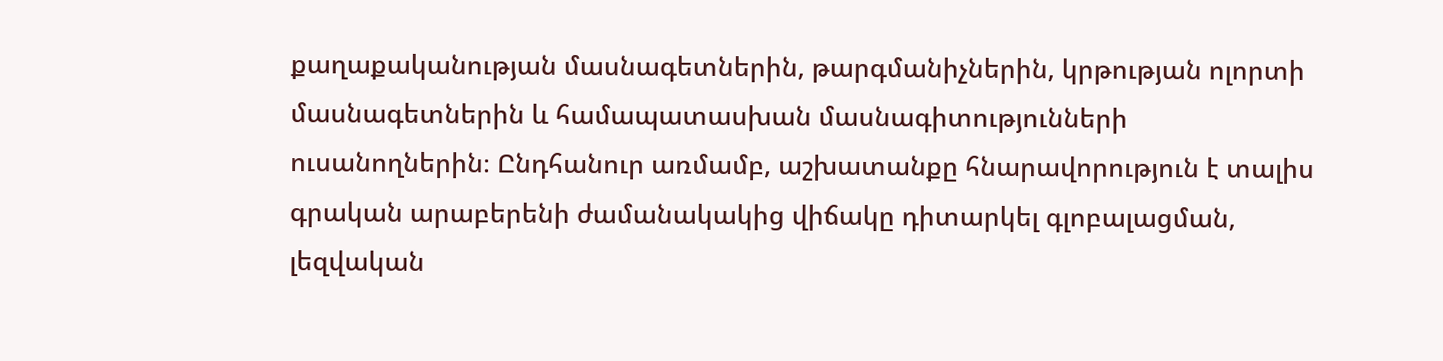քաղաքականության մասնագետներին, թարգմանիչներին, կրթության ոլորտի մասնագետներին և համապատասխան մասնագիտությունների ուսանողներին։ Ընդհանուր առմամբ, աշխատանքը հնարավորություն է տալիս գրական արաբերենի ժամանակակից վիճակը դիտարկել գլոբալացման, լեզվական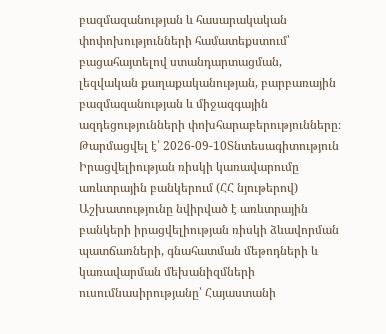բազմազանության և հասարակական փոփոխությունների համատեքստում՝ բացահայտելով ստանդարտացման, լեզվական քաղաքականության, բարբառային բազմազանության և միջազգային ազդեցությունների փոխհարաբերությունները։
Թարմացվել է՝ 2026-09-10Տնտեսագիտություն
Իրացվելիության ռիսկի կառավարումը առևտրային բանկերում (ՀՀ նյութերով)
Աշխատությունը նվիրված է առևտրային բանկերի իրացվելիության ռիսկի ձևավորման պատճառների, գնահատման մեթոդների և կառավարման մեխանիզմների ուսումնասիրությանը՝ Հայաստանի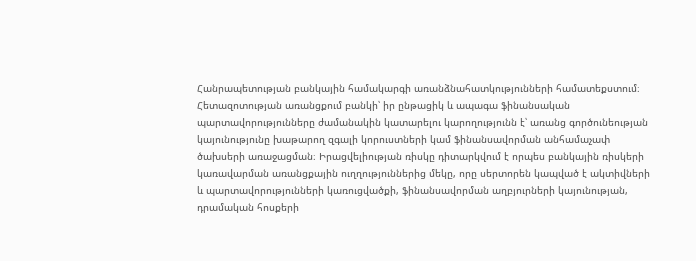Հանրապետության բանկային համակարգի առանձնահատկությունների համատեքստում։ Հետազոտության առանցքում բանկի՝ իր ընթացիկ և ապագա ֆինանսական պարտավորությունները ժամանակին կատարելու կարողությունն է՝ առանց գործունեության կայունությունը խաթարող զգալի կորուստների կամ ֆինանսավորման անհամաչափ ծախսերի առաջացման։ Իրացվելիության ռիսկը դիտարկվում է որպես բանկային ռիսկերի կառավարման առանցքային ուղղություններից մեկը, որը սերտորեն կապված է ակտիվների և պարտավորությունների կառուցվածքի, ֆինանսավորման աղբյուրների կայունության, դրամական հոսքերի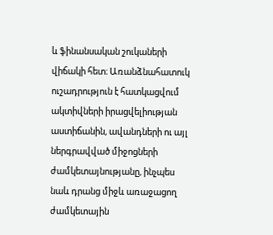և ֆինանսական շուկաների վիճակի հետ։ Առանձնահատուկ ուշադրություն է հատկացվում ակտիվների իրացվելիության աստիճանին, ավանդների ու այլ ներգրավված միջոցների ժամկետայնությանը, ինչպես նաև դրանց միջև առաջացող ժամկետային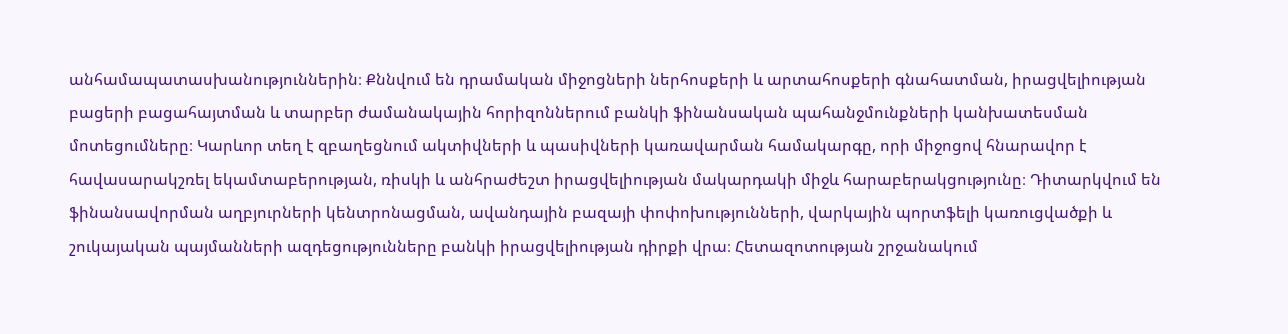անհամապատասխանություններին։ Քննվում են դրամական միջոցների ներհոսքերի և արտահոսքերի գնահատման, իրացվելիության բացերի բացահայտման և տարբեր ժամանակային հորիզոններում բանկի ֆինանսական պահանջմունքների կանխատեսման մոտեցումները։ Կարևոր տեղ է զբաղեցնում ակտիվների և պասիվների կառավարման համակարգը, որի միջոցով հնարավոր է հավասարակշռել եկամտաբերության, ռիսկի և անհրաժեշտ իրացվելիության մակարդակի միջև հարաբերակցությունը։ Դիտարկվում են ֆինանսավորման աղբյուրների կենտրոնացման, ավանդային բազայի փոփոխությունների, վարկային պորտֆելի կառուցվածքի և շուկայական պայմանների ազդեցությունները բանկի իրացվելիության դիրքի վրա։ Հետազոտության շրջանակում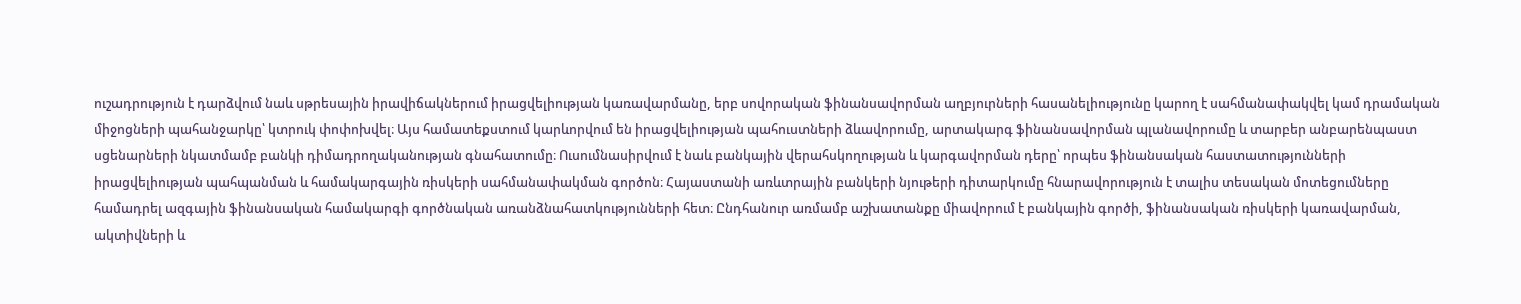ուշադրություն է դարձվում նաև սթրեսային իրավիճակներում իրացվելիության կառավարմանը, երբ սովորական ֆինանսավորման աղբյուրների հասանելիությունը կարող է սահմանափակվել կամ դրամական միջոցների պահանջարկը՝ կտրուկ փոփոխվել։ Այս համատեքստում կարևորվում են իրացվելիության պահուստների ձևավորումը, արտակարգ ֆինանսավորման պլանավորումը և տարբեր անբարենպաստ սցենարների նկատմամբ բանկի դիմադրողականության գնահատումը։ Ուսումնասիրվում է նաև բանկային վերահսկողության և կարգավորման դերը՝ որպես ֆինանսական հաստատությունների իրացվելիության պահպանման և համակարգային ռիսկերի սահմանափակման գործոն։ Հայաստանի առևտրային բանկերի նյութերի դիտարկումը հնարավորություն է տալիս տեսական մոտեցումները համադրել ազգային ֆինանսական համակարգի գործնական առանձնահատկությունների հետ։ Ընդհանուր առմամբ աշխատանքը միավորում է բանկային գործի, ֆինանսական ռիսկերի կառավարման, ակտիվների և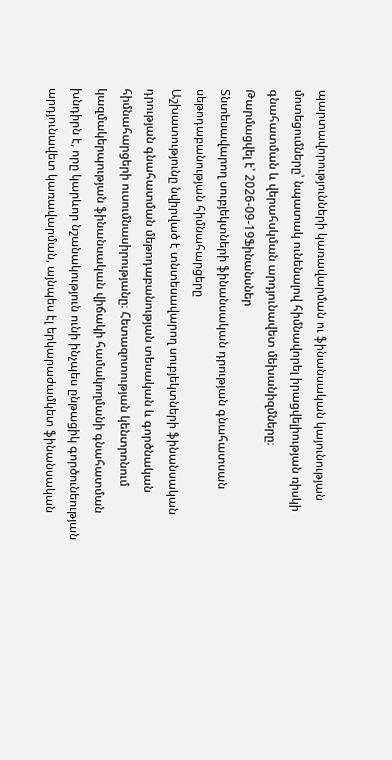պարտավորությունների կառավարման ու ֆինանսական կայունության մոտեցումները՝ նպատակ ունենալով հիմնավորել իրացվելիության ռիսկի գնահատման և վերահսկման արդյունավետ մեխանիզմները։
Թարմացվել է՝ 2026-09-19Ֆինանսներ
Տնտեսավարող սուբյեկտների ֆինանսական դրության գնահատսան սեթոդաբանության հիմնահարցերը
Աշխատությունը նվիրված է տնտեսավարող սուբյեկտների ֆինանսական դրության գնահատման մեթոդաբանության տեսական և գործնական հիմնահարցերի ուսումնասիրությանը։ Հետազոտության կենտրոնում կազմակերպության ֆինանսական վիճակի համակողմանի գնահատման խնդիրն է, որը կարևոր նշանակություն ունի ինչպես ընթացիկ գործունեության արդյունավետ կառավարման, այնպես էլ երկարաժամկետ ֆինանսական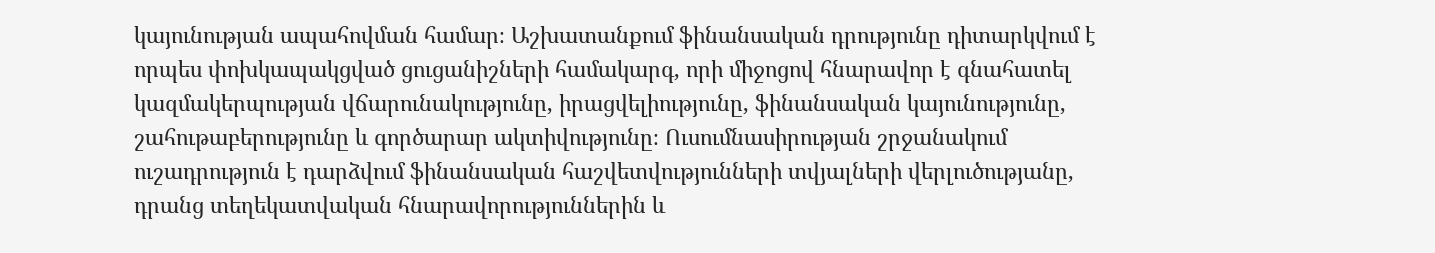կայունության ապահովման համար։ Աշխատանքում ֆինանսական դրությունը դիտարկվում է որպես փոխկապակցված ցուցանիշների համակարգ, որի միջոցով հնարավոր է գնահատել կազմակերպության վճարունակությունը, իրացվելիությունը, ֆինանսական կայունությունը, շահութաբերությունը և գործարար ակտիվությունը։ Ուսումնասիրության շրջանակում ուշադրություն է դարձվում ֆինանսական հաշվետվությունների տվյալների վերլուծությանը, դրանց տեղեկատվական հնարավորություններին և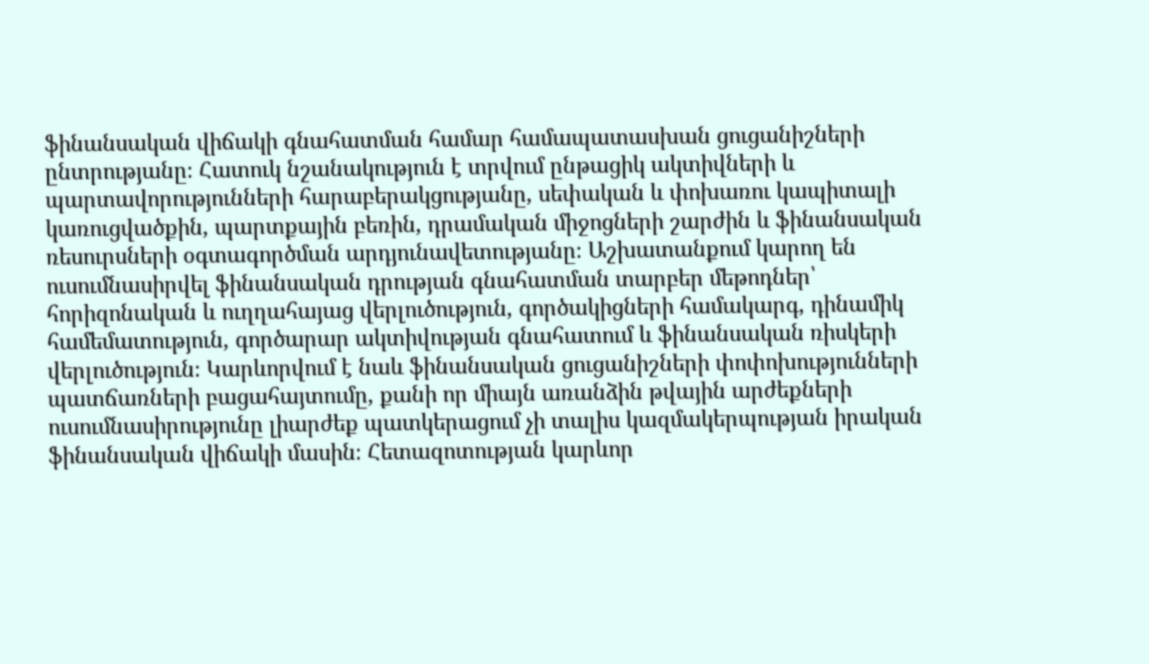ֆինանսական վիճակի գնահատման համար համապատասխան ցուցանիշների ընտրությանը։ Հատուկ նշանակություն է տրվում ընթացիկ ակտիվների և պարտավորությունների հարաբերակցությանը, սեփական և փոխառու կապիտալի կառուցվածքին, պարտքային բեռին, դրամական միջոցների շարժին և ֆինանսական ռեսուրսների օգտագործման արդյունավետությանը։ Աշխատանքում կարող են ուսումնասիրվել ֆինանսական դրության գնահատման տարբեր մեթոդներ՝ հորիզոնական և ուղղահայաց վերլուծություն, գործակիցների համակարգ, դինամիկ համեմատություն, գործարար ակտիվության գնահատում և ֆինանսական ռիսկերի վերլուծություն։ Կարևորվում է նաև ֆինանսական ցուցանիշների փոփոխությունների պատճառների բացահայտումը, քանի որ միայն առանձին թվային արժեքների ուսումնասիրությունը լիարժեք պատկերացում չի տալիս կազմակերպության իրական ֆինանսական վիճակի մասին։ Հետազոտության կարևոր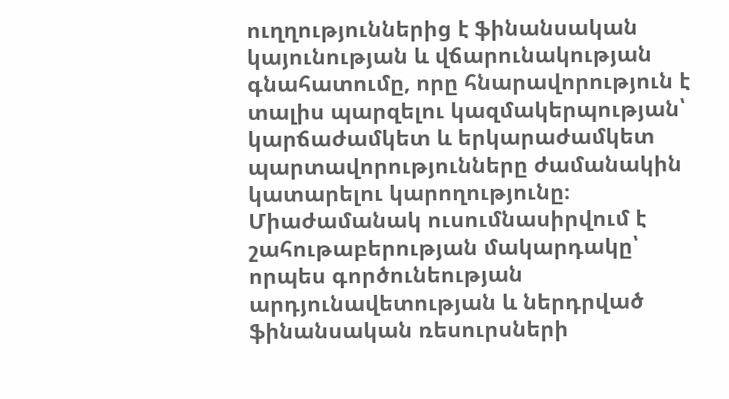ուղղություններից է ֆինանսական կայունության և վճարունակության գնահատումը, որը հնարավորություն է տալիս պարզելու կազմակերպության՝ կարճաժամկետ և երկարաժամկետ պարտավորությունները ժամանակին կատարելու կարողությունը։ Միաժամանակ ուսումնասիրվում է շահութաբերության մակարդակը՝ որպես գործունեության արդյունավետության և ներդրված ֆինանսական ռեսուրսների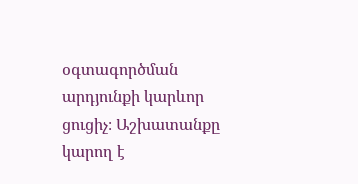օգտագործման արդյունքի կարևոր ցուցիչ։ Աշխատանքը կարող է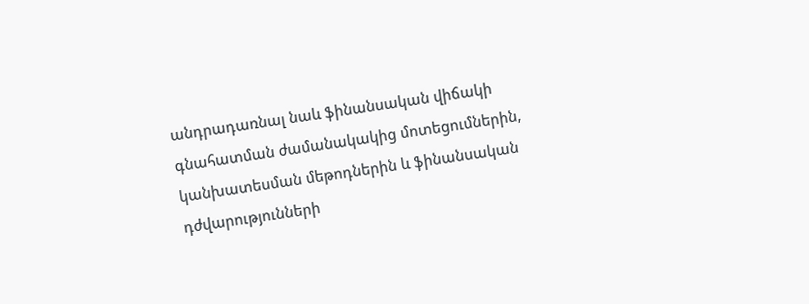անդրադառնալ նաև ֆինանսական վիճակի գնահատման ժամանակակից մոտեցումներին, կանխատեսման մեթոդներին և ֆինանսական դժվարությունների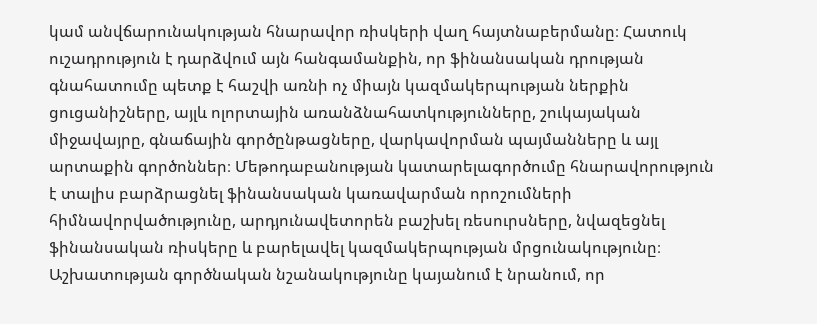կամ անվճարունակության հնարավոր ռիսկերի վաղ հայտնաբերմանը։ Հատուկ ուշադրություն է դարձվում այն հանգամանքին, որ ֆինանսական դրության գնահատումը պետք է հաշվի առնի ոչ միայն կազմակերպության ներքին ցուցանիշները, այլև ոլորտային առանձնահատկությունները, շուկայական միջավայրը, գնաճային գործընթացները, վարկավորման պայմանները և այլ արտաքին գործոններ։ Մեթոդաբանության կատարելագործումը հնարավորություն է տալիս բարձրացնել ֆինանսական կառավարման որոշումների հիմնավորվածությունը, արդյունավետորեն բաշխել ռեսուրսները, նվազեցնել ֆինանսական ռիսկերը և բարելավել կազմակերպության մրցունակությունը։ Աշխատության գործնական նշանակությունը կայանում է նրանում, որ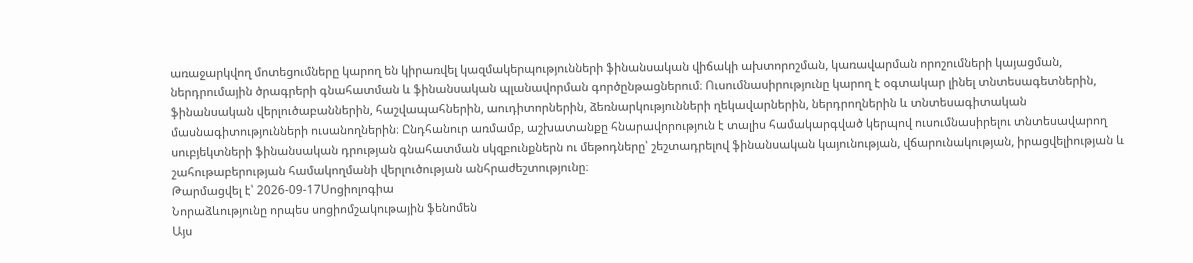առաջարկվող մոտեցումները կարող են կիրառվել կազմակերպությունների ֆինանսական վիճակի ախտորոշման, կառավարման որոշումների կայացման, ներդրումային ծրագրերի գնահատման և ֆինանսական պլանավորման գործընթացներում։ Ուսումնասիրությունը կարող է օգտակար լինել տնտեսագետներին, ֆինանսական վերլուծաբաններին, հաշվապահներին, աուդիտորներին, ձեռնարկությունների ղեկավարներին, ներդրողներին և տնտեսագիտական մասնագիտությունների ուսանողներին։ Ընդհանուր առմամբ, աշխատանքը հնարավորություն է տալիս համակարգված կերպով ուսումնասիրելու տնտեսավարող սուբյեկտների ֆինանսական դրության գնահատման սկզբունքներն ու մեթոդները՝ շեշտադրելով ֆինանսական կայունության, վճարունակության, իրացվելիության և շահութաբերության համակողմանի վերլուծության անհրաժեշտությունը։
Թարմացվել է՝ 2026-09-17Սոցիոլոգիա
Նորաձևությունը որպես սոցիոմշակութային ֆենոմեն
Այս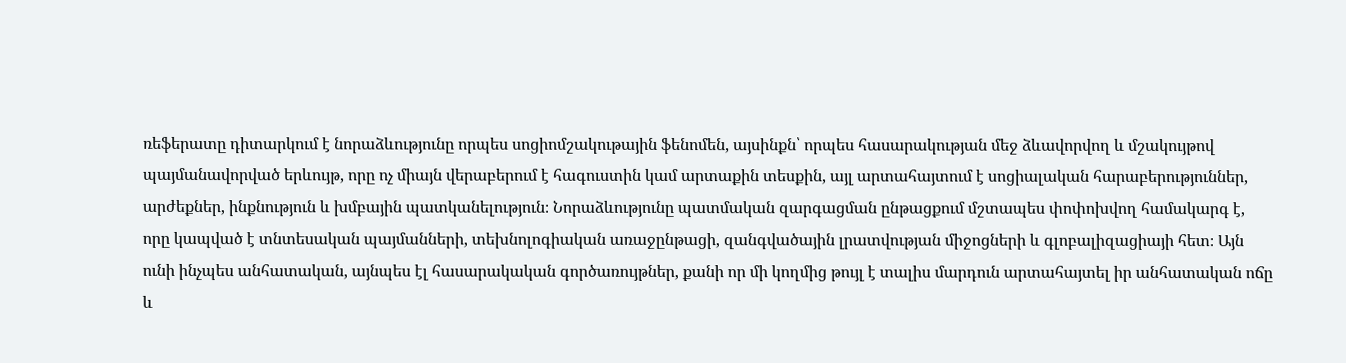ռեֆերատը դիտարկում է նորաձևությունը որպես սոցիոմշակութային ֆենոմեն, այսինքն՝ որպես հասարակության մեջ ձևավորվող և մշակույթով պայմանավորված երևույթ, որը ոչ միայն վերաբերում է հագուստին կամ արտաքին տեսքին, այլ արտահայտում է սոցիալական հարաբերություններ, արժեքներ, ինքնություն և խմբային պատկանելություն։ Նորաձևությունը պատմական զարգացման ընթացքում մշտապես փոփոխվող համակարգ է, որը կապված է տնտեսական պայմանների, տեխնոլոգիական առաջընթացի, զանգվածային լրատվության միջոցների և գլոբալիզացիայի հետ։ Այն ունի ինչպես անհատական, այնպես էլ հասարակական գործառույթներ, քանի որ մի կողմից թույլ է տալիս մարդուն արտահայտել իր անհատական ոճը և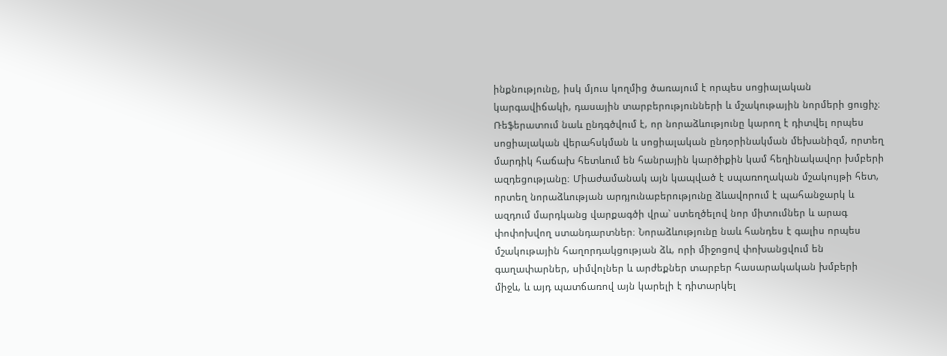ինքնությունը, իսկ մյուս կողմից ծառայում է որպես սոցիալական կարգավիճակի, դասային տարբերությունների և մշակութային նորմերի ցուցիչ։ Ռեֆերատում նաև ընդգծվում է, որ նորաձևությունը կարող է դիտվել որպես սոցիալական վերահսկման և սոցիալական ընդօրինակման մեխանիզմ, որտեղ մարդիկ հաճախ հետևում են հանրային կարծիքին կամ հեղինակավոր խմբերի ազդեցությանը։ Միաժամանակ այն կապված է սպառողական մշակույթի հետ, որտեղ նորաձևության արդյունաբերությունը ձևավորում է պահանջարկ և ազդում մարդկանց վարքագծի վրա՝ ստեղծելով նոր միտումներ և արագ փոփոխվող ստանդարտներ։ Նորաձևությունը նաև հանդես է գալիս որպես մշակութային հաղորդակցության ձև, որի միջոցով փոխանցվում են գաղափարներ, սիմվոլներ և արժեքներ տարբեր հասարակական խմբերի միջև, և այդ պատճառով այն կարելի է դիտարկել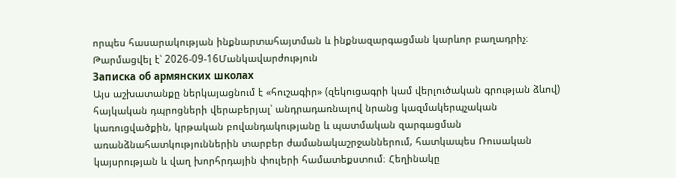որպես հասարակության ինքնարտահայտման և ինքնազարգացման կարևոր բաղադրիչ։
Թարմացվել է՝ 2026-09-16Մանկավարժություն
Записка об армянских школах
Այս աշխատանքը ներկայացնում է «հուշագիր» (զեկուցագրի կամ վերլուծական գրության ձևով) հայկական դպրոցների վերաբերյալ՝ անդրադառնալով նրանց կազմակերպչական կառուցվածքին, կրթական բովանդակությանը և պատմական զարգացման առանձնահատկություններին տարբեր ժամանակաշրջաններում, հատկապես Ռուսական կայսրության և վաղ խորհրդային փուլերի համատեքստում։ Հեղինակը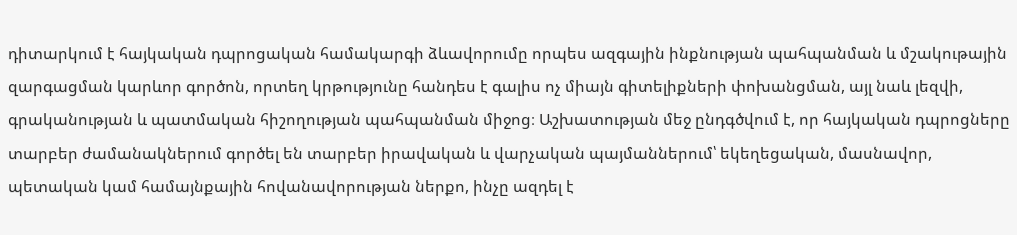դիտարկում է հայկական դպրոցական համակարգի ձևավորումը որպես ազգային ինքնության պահպանման և մշակութային զարգացման կարևոր գործոն, որտեղ կրթությունը հանդես է գալիս ոչ միայն գիտելիքների փոխանցման, այլ նաև լեզվի, գրականության և պատմական հիշողության պահպանման միջոց։ Աշխատության մեջ ընդգծվում է, որ հայկական դպրոցները տարբեր ժամանակներում գործել են տարբեր իրավական և վարչական պայմաններում՝ եկեղեցական, մասնավոր, պետական կամ համայնքային հովանավորության ներքո, ինչը ազդել է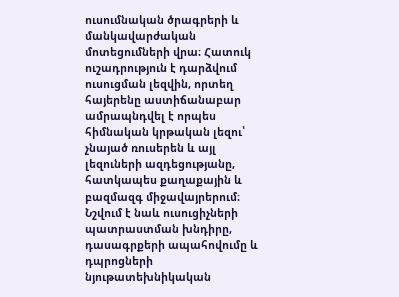ուսումնական ծրագրերի և մանկավարժական մոտեցումների վրա։ Հատուկ ուշադրություն է դարձվում ուսուցման լեզվին, որտեղ հայերենը աստիճանաբար ամրապնդվել է որպես հիմնական կրթական լեզու՝ չնայած ռուսերեն և այլ լեզուների ազդեցությանը, հատկապես քաղաքային և բազմազգ միջավայրերում։ Նշվում է նաև ուսուցիչների պատրաստման խնդիրը, դասագրքերի ապահովումը և դպրոցների նյութատեխնիկական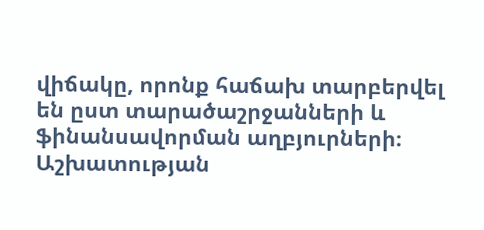վիճակը, որոնք հաճախ տարբերվել են ըստ տարածաշրջանների և ֆինանսավորման աղբյուրների։ Աշխատության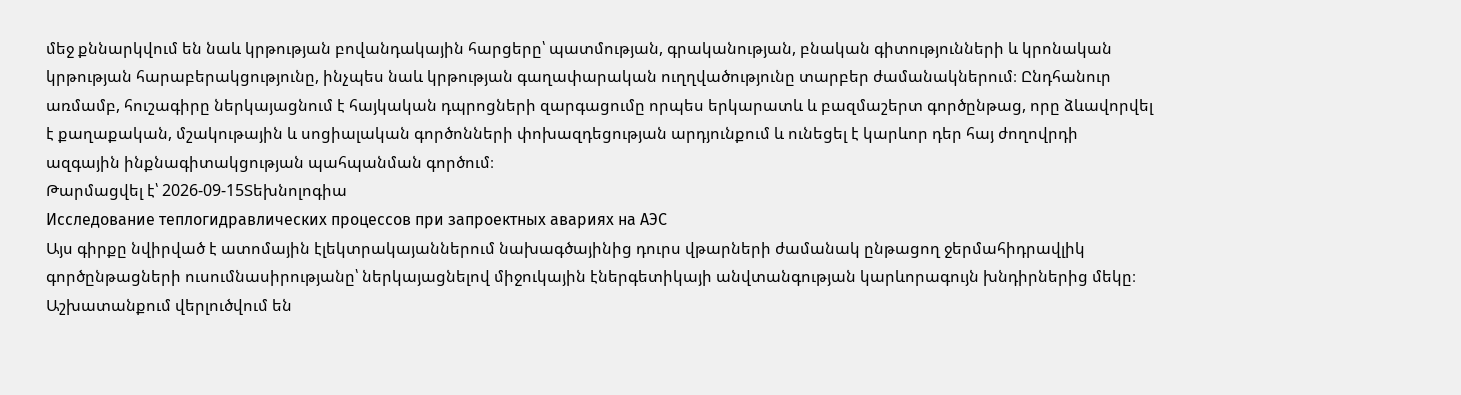մեջ քննարկվում են նաև կրթության բովանդակային հարցերը՝ պատմության, գրականության, բնական գիտությունների և կրոնական կրթության հարաբերակցությունը, ինչպես նաև կրթության գաղափարական ուղղվածությունը տարբեր ժամանակներում։ Ընդհանուր առմամբ, հուշագիրը ներկայացնում է հայկական դպրոցների զարգացումը որպես երկարատև և բազմաշերտ գործընթաց, որը ձևավորվել է քաղաքական, մշակութային և սոցիալական գործոնների փոխազդեցության արդյունքում և ունեցել է կարևոր դեր հայ ժողովրդի ազգային ինքնագիտակցության պահպանման գործում։
Թարմացվել է՝ 2026-09-15Տեխնոլոգիա
Исследование теплогидравлических процессов при запроектных авариях на АЭС
Այս գիրքը նվիրված է ատոմային էլեկտրակայաններում նախագծայինից դուրս վթարների ժամանակ ընթացող ջերմահիդրավլիկ գործընթացների ուսումնասիրությանը՝ ներկայացնելով միջուկային էներգետիկայի անվտանգության կարևորագույն խնդիրներից մեկը։ Աշխատանքում վերլուծվում են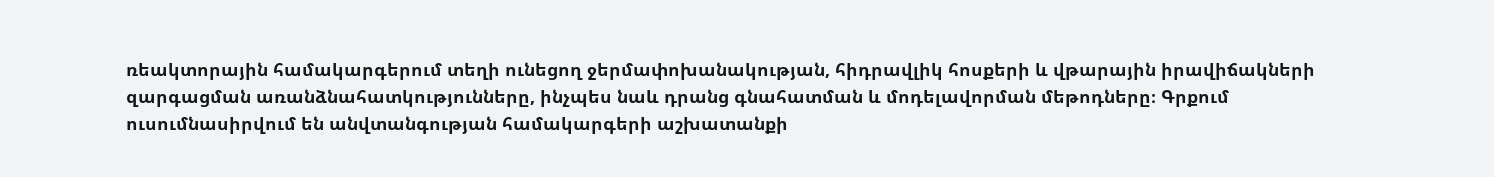ռեակտորային համակարգերում տեղի ունեցող ջերմափոխանակության, հիդրավլիկ հոսքերի և վթարային իրավիճակների զարգացման առանձնահատկությունները, ինչպես նաև դրանց գնահատման և մոդելավորման մեթոդները։ Գրքում ուսումնասիրվում են անվտանգության համակարգերի աշխատանքի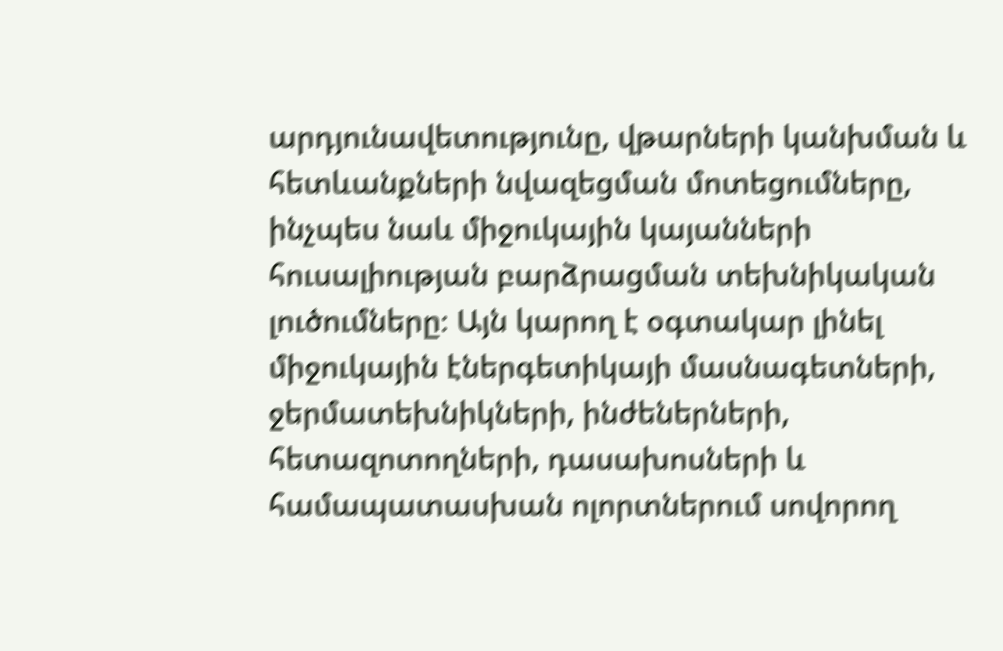արդյունավետությունը, վթարների կանխման և հետևանքների նվազեցման մոտեցումները, ինչպես նաև միջուկային կայանների հուսալիության բարձրացման տեխնիկական լուծումները։ Այն կարող է օգտակար լինել միջուկային էներգետիկայի մասնագետների, ջերմատեխնիկների, ինժեներների, հետազոտողների, դասախոսների և համապատասխան ոլորտներում սովորող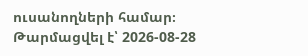ուսանողների համար։
Թարմացվել է՝ 2026-08-28